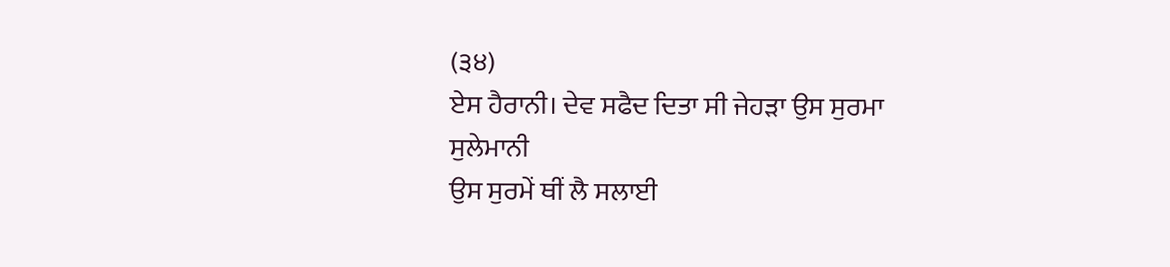(੩੪)
ਏਸ ਹੈਰਾਨੀ। ਦੇਵ ਸਫੈਦ ਦਿਤਾ ਸੀ ਜੇਹੜਾ ਉਸ ਸੁਰਮਾ ਸੁਲੇਮਾਨੀ
ਉਸ ਸੁਰਮੇਂ ਥੀਂ ਲੈ ਸਲਾਈ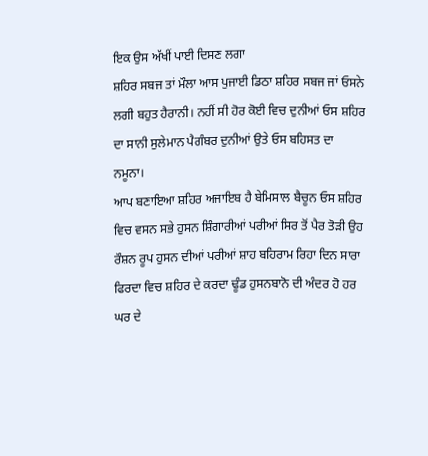ਇਕ ਉਸ ਅੱਖੀਂ ਪਾਈ ਦਿਸਣ ਲਗਾ
ਸ਼ਹਿਰ ਸਬਜ ਤਾਂ ਮੌਲਾ ਆਸ ਪੁਜਾਈ ਡਿਠਾ ਸ਼ਹਿਰ ਸਬਜ ਜਾਂ ਓਸਨੇ
ਲਗੀ ਬਹੁਤ ਹੈਰਾਨੀ। ਨਹੀਂ ਸੀ ਹੋਰ ਕੋਈ ਵਿਚ ਦੁਨੀਆਂ ਓਸ ਸ਼ਹਿਰ
ਦਾ ਸਾਨੀ ਸੁਲੇਮਾਨ ਪੈਗੰਬਰ ਦੁਨੀਆਂ ਉਤੇ ਓਸ ਬਹਿਸਤ ਦਾ ਨਮੂਨਾ।
ਆਪ ਬਣਾਇਆ ਸ਼ਹਿਰ ਅਜਾਇਬ ਹੈ ਬੇਮਿਸਾਲ ਬੈਚੂਨ ਓਸ ਸ਼ਹਿਰ
ਵਿਚ ਵਸਨ ਸਭੇ ਹੁਸਨ ਸ਼ਿੰਗਾਰੀਆਂ ਪਰੀਆਂ ਸਿਰ ਤੋਂ ਪੈਰ ਤੋੜੀ ਉਹ
ਰੌਸ਼ਨ ਰੂਪ ਹੁਸਨ ਦੀਆਂ ਪਰੀਆਂ ਸ਼ਾਹ ਬਹਿਰਾਮ ਰਿਹਾ ਦਿਨ ਸਾਰਾ
ਫਿਰਦਾ ਵਿਚ ਸ਼ਹਿਰ ਦੇ ਕਰਦਾ ਢੂੰਡ ਹੁਸਨਬਾਨੋ ਦੀ ਅੰਦਰ ਹੋ ਹਰ
ਘਰ ਦੇ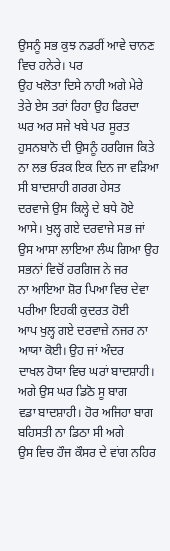ਉਸਨੂੰ ਸਭ ਕੁਝ ਨਡਰੀਂ ਆਵੇ ਚਾਨਣ ਵਿਚ ਹਨੇਰੇ। ਪਰ
ਉਹ ਖਲੋਤਾ ਦਿਸੇ ਨਾਹੀ ਅਗੇ ਮੇਰੇ ਤੇਰੇ ਏਸ ਤਰਾਂ ਰਿਹਾ ਉਹ ਫਿਰਦਾ
ਘਰ ਅਰ ਸਜੇ ਖਬੇ ਪਰ ਸੂਰਤ ਹੁਸਨਬਾਨੋ ਦੀ ਉਸਨੂੰ ਹਰਗਿਜ ਕਿਤੇ
ਨਾ ਲਭ ਓੜਕ ਇਕ ਦਿਨ ਜਾ ਵੜਿਆ ਸੀ ਬਾਦਸ਼ਾਹੀ ਗਰਗ ਹੇਸਤ
ਦਰਵਾਜੇ ਉਸ ਕਿਲ੍ਹੇ ਦੇ ਬਧੇ ਹੋਏ ਆਸੇ। ਖੁਲ੍ਹ ਗਏ ਦਰਵਾਜੇ ਸਭ ਜਾਂ
ਉਸ ਆਸਾ ਲਾਇਆ ਲੰਘ ਗਿਆ ਉਹ ਸਭਨਾਂ ਵਿਚੋਂ ਹਰਗਿਜ ਨੇ ਜਰ
ਨਾ ਆਇਆ ਸ਼ੋਰ ਪਿਆ ਵਿਚ ਦੇਵਾ ਪਰੀਆ ਇਹਕੀ ਕੁਦਰਤ ਹੋਈ
ਆਪ ਖੁਲ੍ਹ ਗਏ ਦਰਵਾਜ਼ੇ ਨਜਰ ਨਾ ਆਯਾ ਕੋਈ। ਉਹ ਜਾਂ ਅੰਦਰ
ਦਾਖਲ ਹੋਯਾ ਵਿਚ ਘਰਾਂ ਬਾਦਸ਼ਾਹੀ। ਅਗੇ ਉਸ ਘਰ ਡਿਠੋ ਸੂ ਬਾਗ
ਵਡਾ ਬਾਦਸ਼ਾਹੀ। ਹੋਰ ਅਜਿਹਾ ਬਾਗ ਬਹਿਸਤੀ ਨਾ ਡਿਠਾ ਸੀ ਅਗੇ
ਉਸ ਵਿਚ ਹੌਜ ਕੌਸਰ ਦੇ ਵਾਂਗ ਨਹਿਰ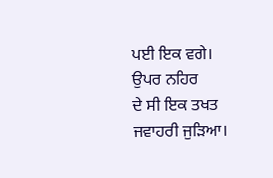ਪਈ ਇਕ ਵਗੇ। ਉਪਰ ਨਹਿਰ
ਦੇ ਸੀ ਇਕ ਤਖਤ ਜਵਾਹਰੀ ਜੁੜਿਆ।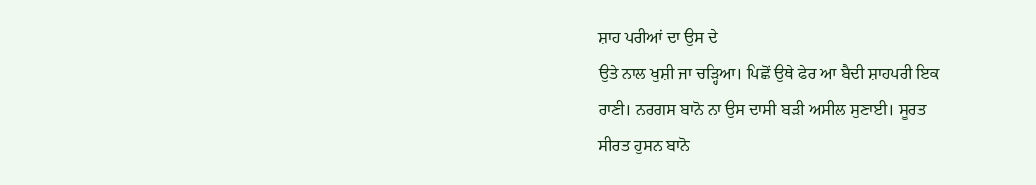ਸ਼ਾਹ ਪਰੀਆਂ ਦਾ ਉਸ ਦੇ
ਉਤੇ ਨਾਲ ਖੁਸ਼ੀ ਜਾ ਚੜ੍ਹਿਆ। ਪਿਛੋਂ ਉਥੇ ਫੇਰ ਆ ਬੈਦੀ ਸ਼ਾਹਪਰੀ ਇਕ
ਰਾਣੀ। ਨਰਗਸ ਬਾਨੋ ਨਾ ਉਸ ਦਾਸੀ ਬੜੀ ਅਸੀਲ ਸੁਣਾਈ। ਸੂਰਤ
ਸੀਰਤ ਹੁਸਨ ਬਾਨੋ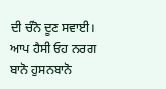ਦੀ ਚੰਨੋ ਦੂਣ ਸਵਾਈ। ਆਪ ਹੈਸੀ ਓਹ ਨਰਗ
ਬਾਨੋ ਹੁਸਨਬਾਨੋ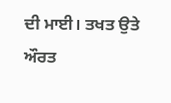ਦੀ ਮਾਈ। ਤਖਤ ਉਤੇ ਔਰਤ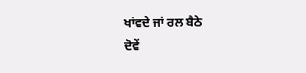ਖਾਂਵਦੇ ਜਾਂ ਰਲ ਬੈਠੇ
ਦੋਵੇਂ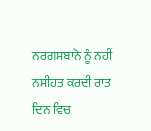ਨਰਗਸਬਾਨੋ ਨੂੰ ਨਹੀਂ ਨਸੀਹਤ ਕਰਦੀ ਰਾਤ ਦਿਨ ਵਿਚ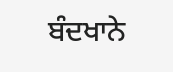ਬੰਦਖਾਨੇ